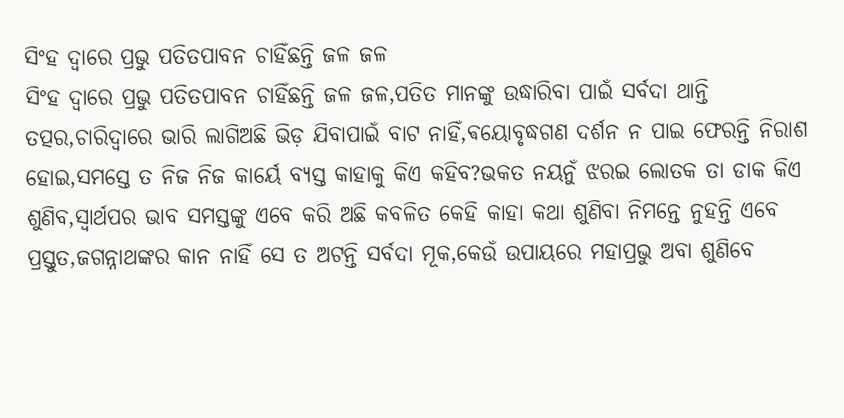ସିଂହ ଦ୍ୱାରେ ପ୍ରଭୁ ପତିତପାବନ ଚାହିଁଛନ୍ତି ଜଳ ଜଳ
ସିଂହ ଦ୍ୱାରେ ପ୍ରଭୁ ପତିତପାବନ ଚାହିଁଛନ୍ତି ଜଳ ଜଳ,ପତିତ ମାନଙ୍କୁ ଉଦ୍ଧାରିବା ପାଇଁ ସର୍ବଦା ଥାନ୍ତି ତତ୍ପର,ଚାରିଦ୍ୱାରେ ଭାରି ଲାଗିଅଛି ଭିଡ଼ ଯିବାପାଇଁ ବାଟ ନାହିଁ,ଵୟୋବୃଦ୍ଧଗଣ ଦର୍ଶନ ନ ପାଇ ଫେରନ୍ତି ନିରାଶ ହୋଇ,ସମସ୍ତେ ତ ନିଜ ନିଜ କାର୍ୟେ ବ୍ୟସ୍ତ କାହାକୁ କିଏ କହିବ?ଭକତ ନୟନୁଁ ଝରଇ ଲୋତକ ତା ଡାକ କିଏ ଶୁଣିବ,ସ୍ୱାର୍ଥପର ଭାବ ସମସ୍ତଙ୍କୁ ଏବେ କରି ଅଛି କବଳିତ କେହି କାହା କଥା ଶୁଣିବା ନିମନ୍ତେ ନୁହନ୍ତି ଏବେ ପ୍ରସ୍ତୁତ,ଜଗନ୍ନାଥଙ୍କର କାନ ନାହିଁ ସେ ତ ଅଟନ୍ତି ସର୍ବଦା ମୂକ,କେଉଁ ଉପାୟରେ ମହାପ୍ରଭୁ ଅବା ଶୁଣିବେ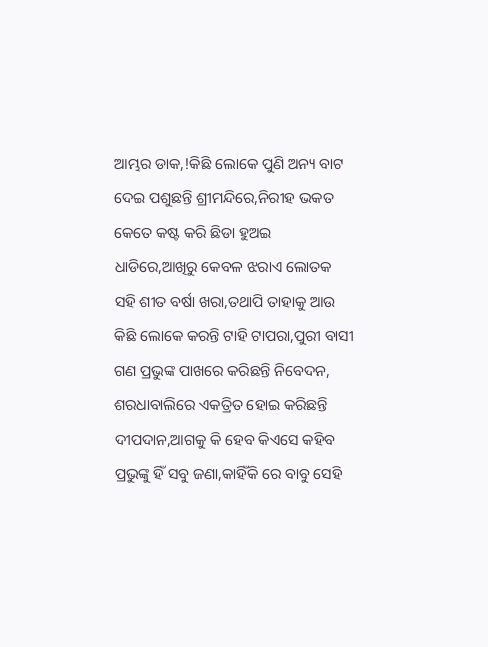ଆମ୍ଭର ଡାକ,!କିଛି ଲୋକେ ପୁଣି ଅନ୍ୟ ବାଟ ଦେଇ ପଶୁଛନ୍ତି ଶ୍ରୀମନ୍ଦିରେ,ନିରୀହ ଭକତ କେତେ କଷ୍ଟ କରି ଛିଡା ହୁଅଇ ଧାଡିରେ,ଆଖିରୁ କେବଳ ଝରାଏ ଲୋତକ ସହି ଶୀତ ବର୍ଷା ଖରା,ତଥାପି ତାହାକୁ ଆଉ କିଛି ଲୋକେ କରନ୍ତି ଟାହି ଟାପରା,ପୁରୀ ବାସୀ ଗଣ ପ୍ରଭୁଙ୍କ ପାଖରେ କରିଛନ୍ତି ନିବେଦନ, ଶରଧାବାଲିରେ ଏକତ୍ରିତ ହୋଇ କରିଛନ୍ତି ଦୀପଦାନ,ଆଗକୁ କି ହେବ କିଏସେ କହିବ ପ୍ରଭୁଙ୍କୁ ହିଁ ସବୁ ଜଣା,କାହିଁକି ରେ ବାବୁ ସେହି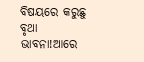ବିଷୟରେ କରୁଛୁ ବୃଥା ଭାବନା!ଆରେ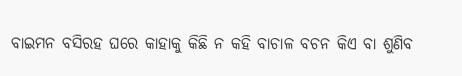ବାଇମନ ବସିରହ ଘରେ କାହାକୁ କିଛି ନ କହି ବାଚାଳ ବଚନ କିଏ ବା ଶୁଣିବ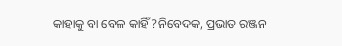କାହାକୁ ବା ବେଳ କାହିଁ?ନିବେଦକ, ପ୍ରଭାତ ରଞ୍ଜନ